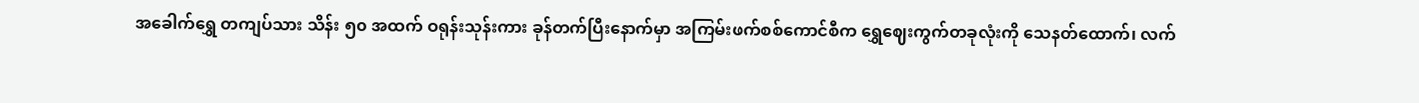အခေါက်ရွှေ တကျပ်သား သိန်း ၅၀ အထက် ဝရုန်းသုန်းကား ခုန်တက်ပြီးနောက်မှာ အကြမ်းဖက်စစ်ကောင်စီက ရွှေဈေးကွက်တခုလုံးကို သေနတ်ထောက်၊ လက်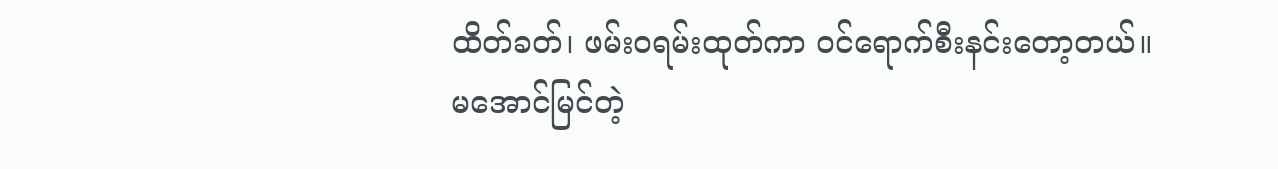ထိတ်ခတ်၊ ဖမ်းဝရမ်းထုတ်ကာ ဝင်ရောက်စီးနင်းတော့တယ်။
မအောင်မြင်တဲ့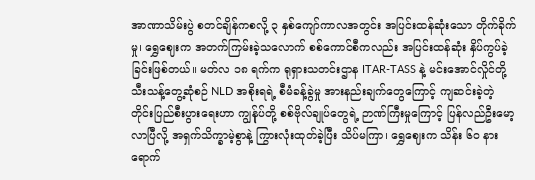အာဏာသိမ်းပွဲ စတင်ချိန်ကစလို့ ၃ နှစ်ကျော်ကာလအတွင်း အပြင်းထန်ဆုံးသော တိုက်ခိုက်မှု၊ ရွှေဈေးက အတက်ကြမ်းခဲ့သလောက် စစ်ကောင်စီကလည်း အပြင်းထန်ဆုံး နှိပ်ကွပ်ခဲ့ခြင်းဖြစ်တယ်။ မတ်လ ၁၈ ရက်က ရုရှားသတင်းဌာန ITAR-TASS နဲ့ မင်းအောင်လှိုင်တို့ သီးသန့်တွေ့ဆုံစဉ် NLD အစိုးရရဲ့ စီမံခန့်ခွဲမှု အားနည်းချက်တွေကြောင့် ကျဆင်းခဲ့တဲ့ တိုင်းပြည်စီးပွားရေးဟာ ကျွန်ုပ်တို့ စစ်ဗိုလ်ချုပ်တွေရဲ့ ဉာဏ်ကြီးမှုကြောင့် ပြန်လည်ဦးမော့လာပြီလို့ အရှက်သိက္ခာမဲ့စွာနဲ့ ကြွားလုံးထုတ်ခဲ့ပြီး သိပ်မကြာ၊ ရွှေဈေးက သိန်း ၆၀ နားရောက်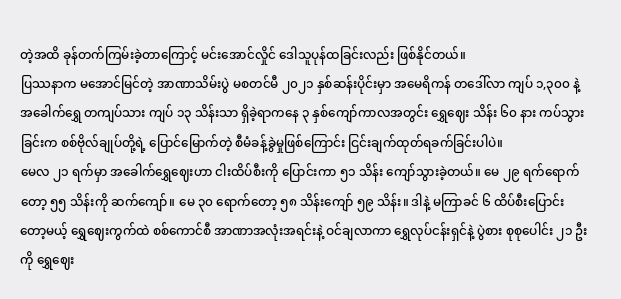တဲ့အထိ ခုန်တက်ကြမ်းခဲ့တာကြောင့် မင်းအောင်လှိုင် ဒေါသူပုန်ထခြင်းလည်း ဖြစ်နိုင်တယ်။
ပြဿနာက မအောင်မြင်တဲ့ အာဏာသိမ်းပွဲ မစတင်မီ ၂၀၂၁ နှစ်ဆန်းပိုင်းမှာ အမေရိကန် တဒေါ်လာ ကျပ် ၁,၃၀၀ နဲ့ အခေါက်ရွှေ တကျပ်သား ကျပ် ၁၃ သိန်းသာ ရှိခဲ့ရာကနေ ၃ နှစ်ကျော်ကာလအတွင်း ရွှေဈေး သိန်း ၆၀ နား ကပ်သွားခြင်းက စစ်ဗိုလ်ချုပ်တို့ရဲ့ ပြောင်မြောက်တဲ့ စီမံခန့်ခွဲမှုဖြစ်ကြောင်း ငြင်းချက်ထုတ်ရခက်ခြင်းပါပဲ။
မေလ ၂၁ ရက်မှာ အခေါက်ရွှေဈေးဟာ ငါးထိပ်စီးကို ပြောင်းကာ ၅၁ သိန်း ကျော်သွားခဲ့တယ်။ မေ ၂၉ ရက်ရောက်တော့ ၅၅ သိန်းကို ဆက်ကျော်။ မေ ၃၀ ရောက်တော့ ၅၈ သိန်းကျော် ၅၉ သိန်း။ ဒါနဲ့ မကြာခင် ၆ ထိပ်စီးပြောင်းတော့မယ့် ရွှေဈေးကွက်ထဲ စစ်ကောင်စီ အာဏာအလုံးအရင်းနဲ့ ဝင်ချလာကာ ရွှေလုပ်ငန်းရှင်နဲ့ ပွဲစား စုစုပေါင်း ၂၁ ဦးကို ရွှေဈေး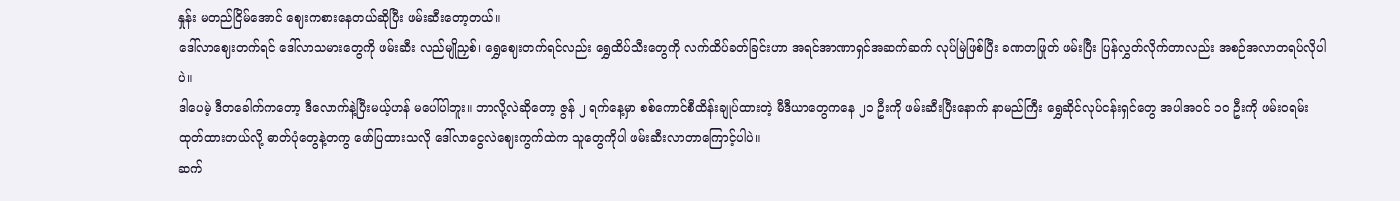နှုန်း မတည်ငြိမ်အောင် ဈေးကစားနေတယ်ဆိုပြီး ဖမ်းဆီးတော့တယ်။
ဒေါ်လာဈေးတက်ရင် ဒေါ်လာသမားတွေကို ဖမ်းဆီး လည်မျိုညှစ်၊ ရွှေဈေးတက်ရင်လည်း ရွှေထိပ်သီးတွေကို လက်ထိပ်ခတ်ခြင်းဟာ အရင်အာဏာရှင်အဆက်ဆက် လုပ်မြဲဖြစ်ပြီး ခဏတဖြုတ် ဖမ်းပြီး ပြန်လွှတ်လိုက်တာလည်း အစဉ်အလာတရပ်လိုပါပဲ။
ဒါပေမဲ့ ဒီတခေါက်ကတော့ ဒီလောက်နဲ့ပြီးမယ့်ဟန် မပေါ်ပါဘူး။ ဘာလို့လဲဆိုတော့ ဇွန် ၂ ရက်နေ့မှာ စစ်ကောင်စီထိန်းချုပ်ထားတဲ့ မီဒီယာတွေကနေ ၂၁ ဦးကို ဖမ်းဆီးပြီးနောက် နာမည်ကြီး ရွှေဆိုင်လုပ်ငန်းရှင်တွေ အပါအဝင် ၁၀ ဦးကို ဖမ်းဝရမ်းထုတ်ထားတယ်လို့ ဓာတ်ပုံတွေနဲ့တကွ ဖော်ပြထားသလို ဒေါ်လာငွေလဲဈေးကွက်ထဲက သူတွေကိုပါ ဖမ်းဆီးလာတာကြောင့်ပါပဲ။
ဆက်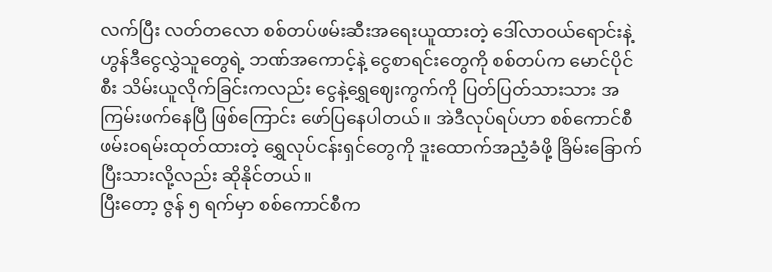လက်ပြီး လတ်တလော စစ်တပ်ဖမ်းဆီးအရေးယူထားတဲ့ ဒေါ်လာဝယ်ရောင်းနဲ့ ဟွန်ဒီငွေလွှဲသူတွေရဲ့ ဘဏ်အကောင့်နဲ့ ငွေစာရင်းတွေကို စစ်တပ်က မောင်ပိုင်စီး သိမ်းယူလိုက်ခြင်းကလည်း ငွေနဲ့ရွှေဈေးကွက်ကို ပြတ်ပြတ်သားသား အကြမ်းဖက်နေပြီ ဖြစ်ကြောင်း ဖော်ပြနေပါတယ်။ အဲဒီလုပ်ရပ်ဟာ စစ်ကောင်စီ ဖမ်းဝရမ်းထုတ်ထားတဲ့ ရွှေလုပ်ငန်းရှင်တွေကို ဒူးထောက်အညံ့ခံဖို့ ခြိမ်းခြောက်ပြီးသားလို့လည်း ဆိုနိုင်တယ်။
ပြီးတော့ ဇွန် ၅ ရက်မှာ စစ်ကောင်စီက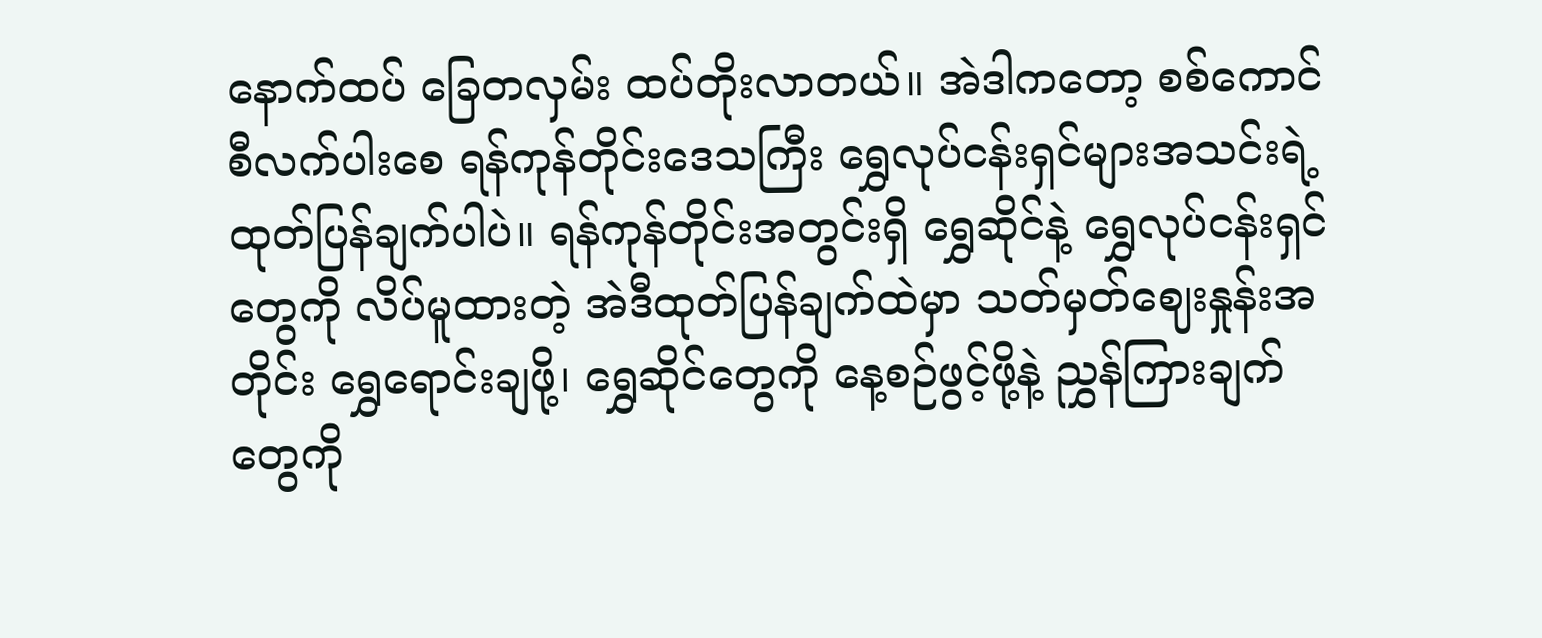နောက်ထပ် ခြေတလှမ်း ထပ်တိုးလာတယ်။ အဲဒါကတော့ စစ်ကောင်စီလက်ပါးစေ ရန်ကုန်တိုင်းဒေသကြီး ရွှေလုပ်ငန်းရှင်များအသင်းရဲ့ ထုတ်ပြန်ချက်ပါပဲ။ ရန်ကုန်တိုင်းအတွင်းရှိ ရွှေဆိုင်နဲ့ ရွှေလုပ်ငန်းရှင်တွေကို လိပ်မူထားတဲ့ အဲဒီထုတ်ပြန်ချက်ထဲမှာ သတ်မှတ်ဈေးနှုန်းအတိုင်း ရွှေရောင်းချဖို့၊ ရွှေဆိုင်တွေကို နေ့စဉ်ဖွင့်ဖို့နဲ့ ညွှန်ကြားချက်တွေကို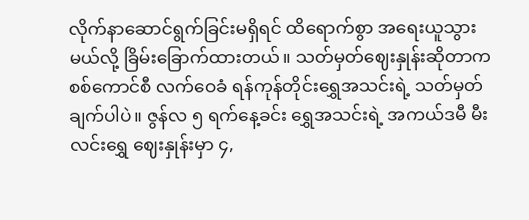လိုက်နာဆောင်ရွက်ခြင်းမရှိရင် ထိရောက်စွာ အရေးယူသွားမယ်လို့ ခြိမ်းခြောက်ထားတယ်။ သတ်မှတ်ဈေးနှုန်းဆိုတာက စစ်ကောင်စီ လက်ဝေခံ ရန်ကုန်တိုင်းရွှေအသင်းရဲ့ သတ်မှတ်ချက်ပါပဲ။ ဇွန်လ ၅ ရက်နေ့ခင်း ရွှေအသင်းရဲ့ အကယ်ဒမီ မီးလင်းရွှေ ဈေးနှုန်းမှာ ၄,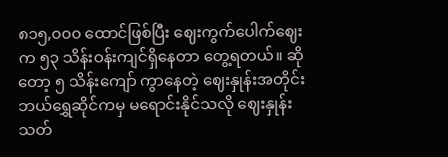၈၁၅,၀၀၀ ထောင်ဖြစ်ပြီး ဈေးကွက်ပေါက်ဈေးက ၅၃ သိန်းဝန်းကျင်ရှိနေတာ တွေ့ရတယ်။ ဆိုတော့ ၅ သိန်းကျော် ကွာနေတဲ့ ဈေးနှုန်းအတိုင်း ဘယ်ရွှေဆိုင်ကမှ မရောင်းနိုင်သလို ဈေးနှုန်းသတ်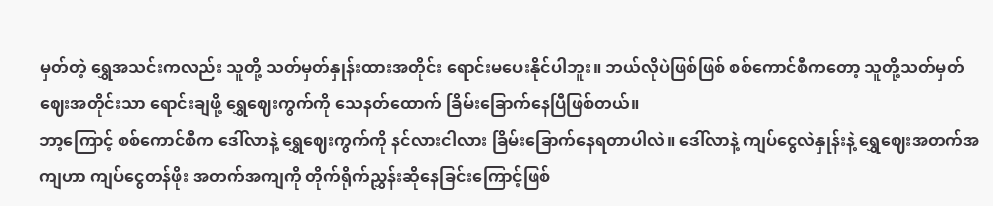မှတ်တဲ့ ရွှေအသင်းကလည်း သူတို့ သတ်မှတ်နှုန်းထားအတိုင်း ရောင်းမပေးနိုင်ပါဘူး။ ဘယ်လိုပဲဖြစ်ဖြစ် စစ်ကောင်စီကတော့ သူတို့သတ်မှတ်ဈေးအတိုင်းသာ ရောင်းချဖို့ ရွှေဈေးကွက်ကို သေနတ်ထောက် ခြိမ်းခြောက်နေပြီဖြစ်တယ်။
ဘာ့ကြောင့် စစ်ကောင်စီက ဒေါ်လာနဲ့ ရွှေဈေးကွက်ကို နင်လားငါလား ခြိမ်းခြောက်နေရတာပါလဲ။ ဒေါ်လာနဲ့ ကျပ်ငွေလဲနှုန်းနဲ့ ရွှေဈေးအတက်အကျဟာ ကျပ်ငွေတန်ဖိုး အတက်အကျကို တိုက်ရိုက်ညွှန်းဆိုနေခြင်းကြောင့်ဖြစ်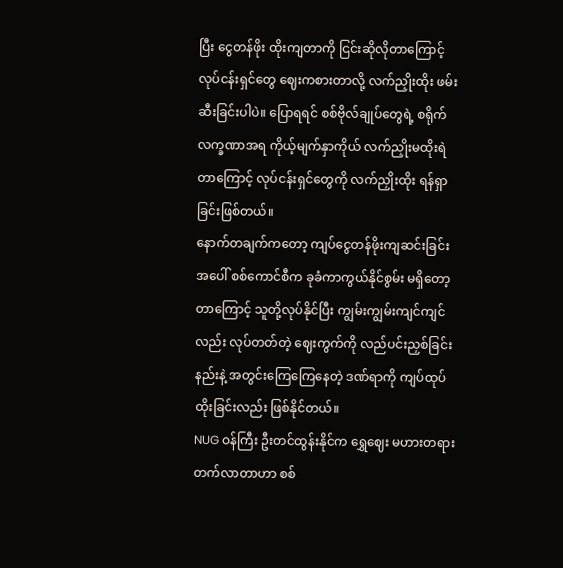ပြီး ငွေတန်ဖိုး ထိုးကျတာကို ငြင်းဆိုလိုတာကြောင့် လုပ်ငန်းရှင်တွေ ဈေးကစားတာလို့ လက်ညှိုးထိုး ဖမ်းဆီးခြင်းပါပဲ။ ပြောရရင် စစ်ဗိုလ်ချုပ်တွေရဲ့ စရိုက်လက္ခဏာအရ ကိုယ့်မျက်နှာကိုယ် လက်ညှိုးမထိုးရဲတာကြောင့် လုပ်ငန်းရှင်တွေကို လက်ညှိုးထိုး ရန်ရှာခြင်းဖြစ်တယ်။
နောက်တချက်ကတော့ ကျပ်ငွေတန်ဖိုးကျဆင်းခြင်းအပေါ် စစ်ကောင်စီက ခုခံကာကွယ်နိုင်စွမ်း မရှိတော့တာကြောင့် သူတို့လုပ်နိုင်ပြီး ကျွမ်းကျွမ်းကျင်ကျင်လည်း လုပ်တတ်တဲ့ ဈေးကွက်ကို လည်ပင်းညှစ်ခြင်းနည်းနဲ့ အတွင်းကြေကြေနေတဲ့ ဒဏ်ရာကို ကျပ်ထုပ်ထိုးခြင်းလည်း ဖြစ်နိုင်တယ်။
NUG ဝန်ကြီး ဦးတင်ထွန်းနိုင်က ရွှေဈေး မဟားတရား တက်လာတာဟာ စစ်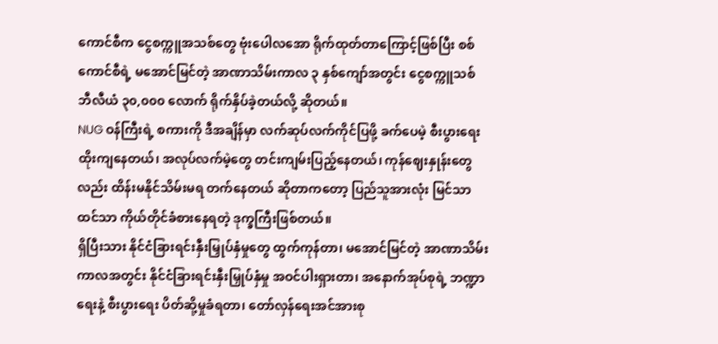ကောင်စီက ငွေစက္ကူအသစ်တွေ ဗုံးပေါလအော ရိုက်ထုတ်တာကြောင့်ဖြစ်ပြီး စစ်ကောင်စီရဲ့ မအောင်မြင်တဲ့ အာဏာသိမ်းကာလ ၃ နှစ်ကျော်အတွင်း ငွေစက္ကူသစ် ဘီလီယံ ၃၀,၀၀၀ လောက် ရိုက်နှိပ်ခဲ့တယ်လို့ ဆိုတယ်။
NUG ဝန်ကြီးရဲ့ စကားကို ဒီအချိန်မှာ လက်ဆုပ်လက်ကိုင်ပြဖို့ ခက်ပေမဲ့ စီးပွားရေး ထိုးကျနေတယ်၊ အလုပ်လက်မဲ့တွေ တင်းကျမ်းပြည့်နေတယ်၊ ကုန်ဈေးနှုန်းတွေလည်း ထိန်းမနိုင်သိမ်းမရ တက်နေတယ် ဆိုတာကတော့ ပြည်သူအားလုံး မြင်သာထင်သာ ကိုယ်တိုင်ခံစားနေရတဲ့ ဒုက္ခကြီးဖြစ်တယ်။
ရှိပြီးသား နိုင်ငံခြားရင်းနှီးမြှုပ်နှံမှုတွေ ထွက်ကုန်တာ၊ မအောင်မြင်တဲ့ အာဏာသိမ်းကာလအတွင်း နိုင်ငံခြားရင်းနှီးမြှုပ်နှံမှု အဝင်ပါးရှားတာ၊ အနောက်အုပ်စုရဲ့ ဘဏ္ဍာရေးနဲ့ စီးပွားရေး ပိတ်ဆို့မှုခံရတာ၊ တော်လှန်ရေးအင်အားစု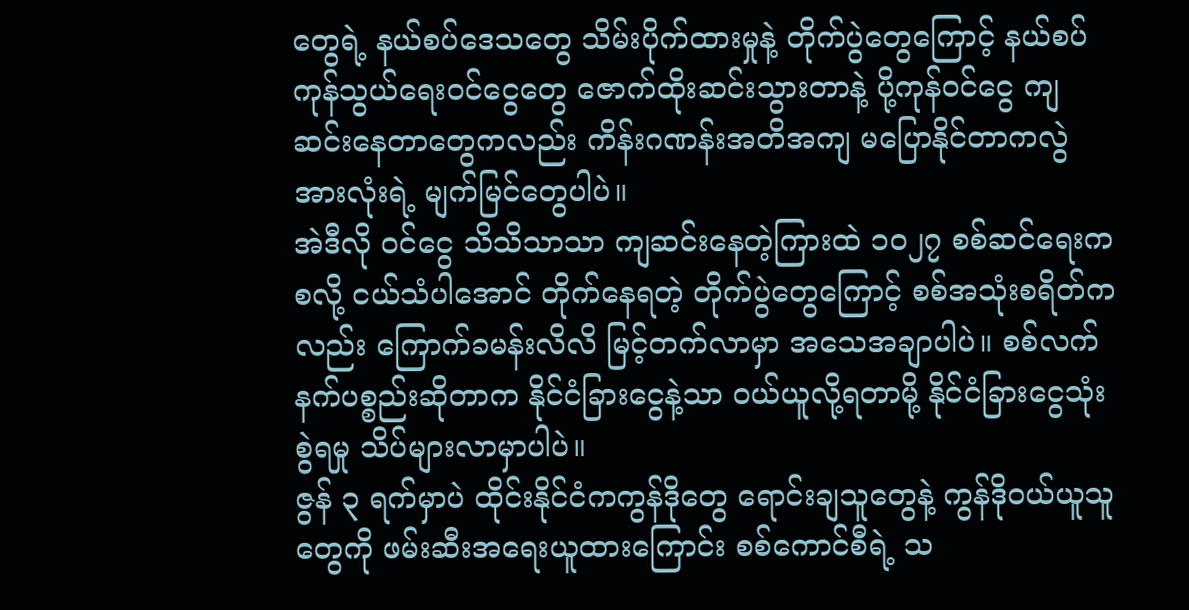တွေရဲ့ နယ်စပ်ဒေသတွေ သိမ်းပိုက်ထားမှုနဲ့ တိုက်ပွဲတွေကြောင့် နယ်စပ်ကုန်သွယ်ရေးဝင်ငွေတွေ ဇောက်ထိုးဆင်းသွားတာနဲ့ ပို့ကုန်ဝင်ငွေ ကျဆင်းနေတာတွေကလည်း ကိန်းဂဏန်းအတိအကျ မပြောနိုင်တာကလွဲ အားလုံးရဲ့ မျက်မြင်တွေပါပဲ။
အဲဒီလို ဝင်ငွေ သိသိသာသာ ကျဆင်းနေတဲ့ကြားထဲ ၁၀၂၇ စစ်ဆင်ရေးကစလို့ ငယ်သံပါအောင် တိုက်နေရတဲ့ တိုက်ပွဲတွေကြောင့် စစ်အသုံးစရိတ်ကလည်း ကြောက်ခမန်းလိလိ မြင့်တက်လာမှာ အသေအချာပါပဲ။ စစ်လက်နက်ပစ္စည်းဆိုတာက နိုင်ငံခြားငွေနဲ့သာ ဝယ်ယူလို့ရတာမို့ နိုင်ငံခြားငွေသုံးစွဲရမှု သိပ်များလာမှာပါပဲ။
ဇွန် ၃ ရက်မှာပဲ ထိုင်းနိုင်ငံကကွန်ဒိုတွေ ရောင်းချသူတွေနဲ့ ကွန်ဒိုဝယ်ယူသူတွေကို ဖမ်းဆီးအရေးယူထားကြောင်း စစ်ကောင်စီရဲ့ သ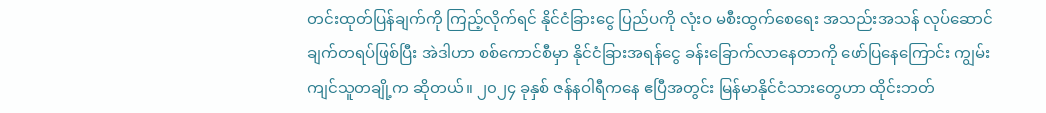တင်းထုတ်ပြန်ချက်ကို ကြည့်လိုက်ရင် နိုင်ငံခြားငွေ ပြည်ပကို လုံးဝ မစီးထွက်စေရေး အသည်းအသန် လုပ်ဆောင်ချက်တရပ်ဖြစ်ပြီး အဲဒါဟာ စစ်ကောင်စီမှာ နိုင်ငံခြားအရန်ငွေ ခန်းခြောက်လာနေတာကို ဖော်ပြနေကြောင်း ကျွမ်းကျင်သူတချို့က ဆိုတယ်။ ၂၀၂၄ ခုနှစ် ဇန်နဝါရီကနေ ဧပြီအတွင်း မြန်မာနိုင်ငံသားတွေဟာ ထိုင်းဘတ်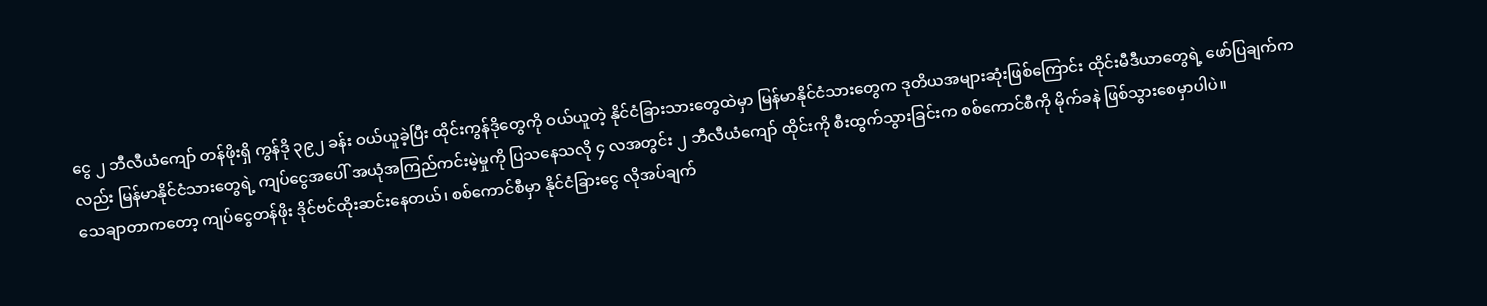ငွေ ၂ ဘီလီယံကျော် တန်ဖိုးရှိ ကွန်ဒို ၃၉၂ ခန်း ဝယ်ယူခဲ့ပြီး ထိုင်းကွန်ဒိုတွေကို ဝယ်ယူတဲ့ နိုင်ငံခြားသားတွေထဲမှာ မြန်မာနိုင်ငံသားတွေက ဒုတိယအများဆုံးဖြစ်ကြောင်း ထိုင်းမီဒီယာတွေရဲ့ ဖော်ပြချက်ကလည်း မြန်မာနိုင်ငံသားတွေရဲ့ ကျပ်ငွေအပေါ် အယုံအကြည်ကင်းမဲ့မှုကို ပြသနေသလို ၄ လအတွင်း ၂ ဘီလီယံကျော် ထိုင်းကို စီးထွက်သွားခြင်းက စစ်ကောင်စီကို မိုက်ခနဲ ဖြစ်သွားစေမှာပါပဲ။
သေချာတာကတော့ ကျပ်ငွေတန်ဖိုး ဒိုင်ဗင်ထိုးဆင်းနေတယ်၊ စစ်ကောင်စီမှာ နိုင်ငံခြားငွေ လိုအပ်ချက်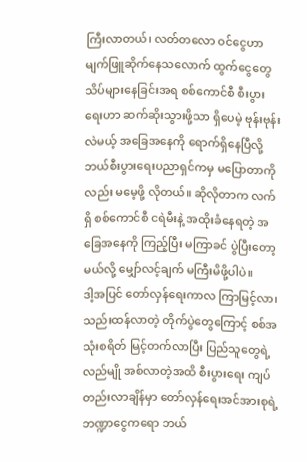ကြီးလာတယ်၊ လတ်တလော ဝင်ငွေဟာ မျက်ဖြူဆိုက်နေသလောက် ထွက်ငွေတွေ သိပ်များနေခြင်းအရ စစ်ကောင်စီ စီးပွားရေးဟာ ဆက်ဆိုးသွားဖို့သာ ရှိပေမဲ့ ဗုန်းဗုန်းလဲမယ့် အခြေအနေကို ရောက်ရှိနေပြီလို့ ဘယ်စီးပွားရေးပညာရှင်ကမှ မပြောတာကိုလည်း မမေ့ဖို့ လိုတယ်။ ဆိုလိုတာက လက်ရှိ စစ်ကောင်စီ ငရဲမီးနဲ့ အထိုးခံနေရတဲ့ အခြေအနေကို ကြည့်ပြီး မကြာခင် ပွဲပြီးတော့မယ်လို့ မျှော်လင့်ချက် မကြီးမိဖို့ပါပဲ။
ဒါ့အပြင် တော်လှန်ရေးကာလ ကြာမြင့်လာ၊ သည်းထန်လာတဲ့ တိုက်ပွဲတွေကြောင့် စစ်အသုံးစရိတ် မြင့်တက်လာပြီး ပြည်သူတွေရဲ့လည်မျို အစ်လာတဲ့အထိ စီးပွားရေး ကျပ်တည်းလာချိန်မှာ တော်လှန်ရေးအင်အားစုရဲ့ ဘဏ္ဍာငွေကရော ဘယ်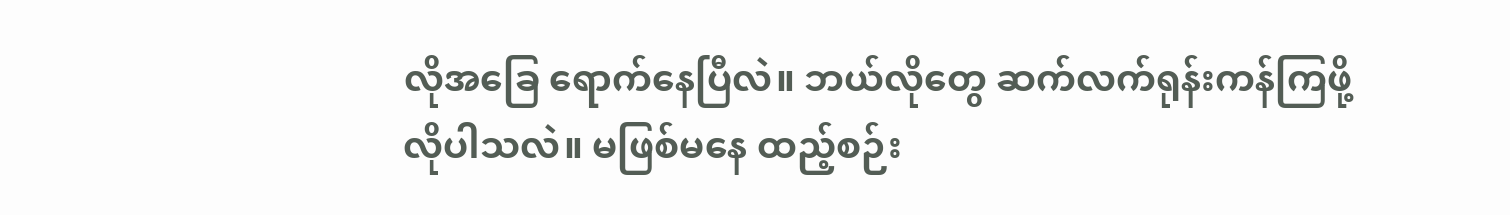လိုအခြေ ရောက်နေပြီလဲ။ ဘယ်လိုတွေ ဆက်လက်ရုန်းကန်ကြဖို့ လိုပါသလဲ။ မဖြစ်မနေ ထည့်စဉ်း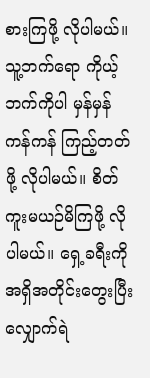စားကြဖို့ လိုပါမယ်။
သူ့ဘက်ရော ကိုယ့်ဘက်ကိုပါ မှန်မှန်ကန်ကန် ကြည့်တတ်ဖို့ လိုပါမယ်။ စိတ်ကူးမယဉ်မိကြဖို့ လိုပါမယ်။ ရှေ့ခရီးကို အရှိအတိုင်းတွေးပြီး လျှောက်ရဲ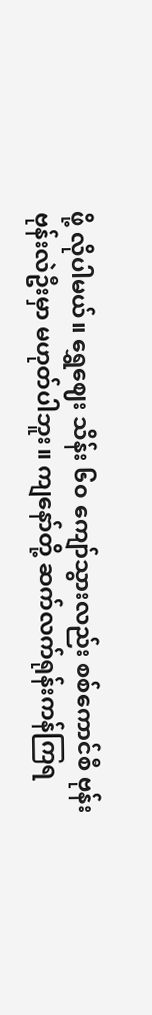ဖို့ လိုပါမယ်။ ရွှေဈေး သိန်း ၆၀ ကျော်သွားလည်း စစ်ကောင်စီ ဗုန်းဗုန်းလဲဦးမှာ မဟုတ်ပါဘူး။ ကျနော်တို့ ဆက်လက်ရုန်းကန်ကြရ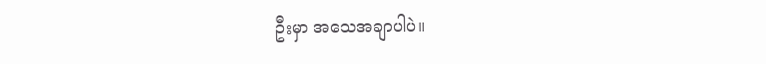ဦးမှာ အသေအချာပါပဲ။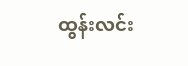ထွန်းလင်း